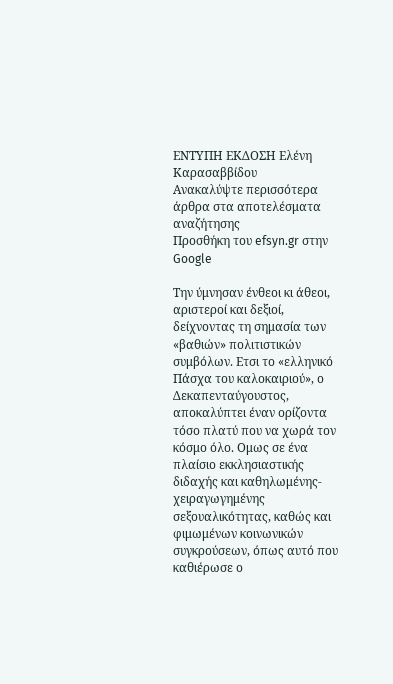ΕΝΤΥΠΗ ΕΚΔΟΣΗ Ελένη Καρασαββίδου
Ανακαλύψτε περισσότερα άρθρα στα αποτελέσματα αναζήτησης
Προσθήκη του efsyn.gr στην Google

Την ύμνησαν ένθεοι κι άθεοι, αριστεροί και δεξιοί, δείχνοντας τη σημασία των «βαθιών» πολιτιστικών συμβόλων. Ετσι το «ελληνικό Πάσχα του καλοκαιριού», ο Δεκαπενταύγουστος, αποκαλύπτει έναν ορίζοντα τόσο πλατύ που να χωρά τον κόσμο όλο. Ομως σε ένα πλαίσιο εκκλησιαστικής διδαχής και καθηλωμένης-χειραγωγημένης σεξουαλικότητας, καθώς και φιμωμένων κοινωνικών συγκρούσεων, όπως αυτό που καθιέρωσε ο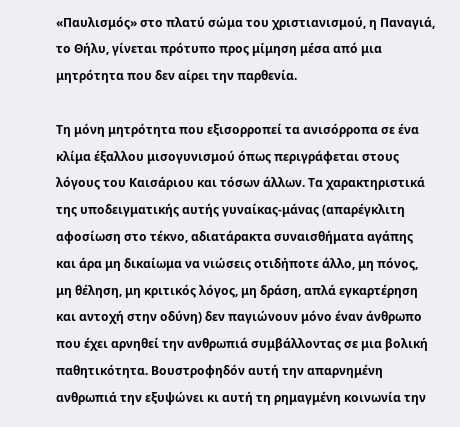«Παυλισμός» στο πλατύ σώμα του χριστιανισμού, η Παναγιά, το Θήλυ, γίνεται πρότυπο προς μίμηση μέσα από μια μητρότητα που δεν αίρει την παρθενία.

Τη μόνη μητρότητα που εξισορροπεί τα ανισόρροπα σε ένα κλίμα έξαλλου μισογυνισμού όπως περιγράφεται στους λόγους του Καισάριου και τόσων άλλων. Τα χαρακτηριστικά της υποδειγματικής αυτής γυναίκας-μάνας (απαρέγκλιτη αφοσίωση στο τέκνο, αδιατάρακτα συναισθήματα αγάπης και άρα μη δικαίωμα να νιώσεις οτιδήποτε άλλο, μη πόνος, μη θέληση, μη κριτικός λόγος, μη δράση, απλά εγκαρτέρηση και αντοχή στην οδύνη) δεν παγιώνουν μόνο έναν άνθρωπο που έχει αρνηθεί την ανθρωπιά συμβάλλοντας σε μια βολική παθητικότητα. Βουστροφηδόν αυτή την απαρνημένη ανθρωπιά την εξυψώνει κι αυτή τη ρημαγμένη κοινωνία την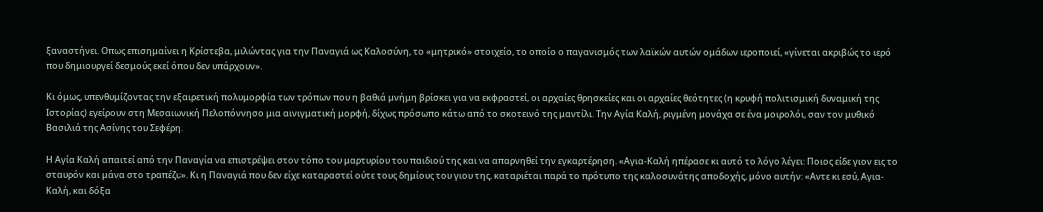ξαναστήνει. Οπως επισημαίνει η Κρίστεβα, μιλώντας για την Παναγιά ως Καλοσύνη, το «μητρικό» στοιχείο, το οποίο ο παγανισμός των λαϊκών αυτών ομάδων ιεροποιεί, «γίνεται ακριβώς το ιερό που δημιουργεί δεσμούς εκεί όπου δεν υπάρχουν».

Κι όμως, υπενθυμίζοντας την εξαιρετική πολυμορφία των τρόπων που η βαθιά μνήμη βρίσκει για να εκφραστεί, οι αρχαίες θρησκείες και οι αρχαίες θεότητες (η κρυφή πολιτισμική δυναμική της Ιστορίας) εγείρουν στη Μεσαιωνική Πελοπόννησο μια αινιγματική μορφή, δίχως πρόσωπο κάτω από το σκοτεινό της μαντίλι. Την Αγία Καλή, ριγμένη μονάχα σε ένα μοιρολόι, σαν τον μυθικό Βασιλιά της Ασίνης του Σεφέρη.

Η Αγία Καλή απαιτεί από την Παναγία να επιστρέψει στον τόπο του μαρτυρίου του παιδιού της και να απαρνηθεί την εγκαρτέρηση. «Αγια-Καλή ηπέρασε κι αυτό το λόγο λέγει: Ποιος είδε γιον εις το σταυρόν και μάνα στο τραπέζι;». Κι η Παναγιά που δεν είχε καταραστεί ούτε τους δημίους του γιου της, καταριέται παρά το πρότυπο της καλοσυνάτης αποδοχής, μόνο αυτήν: «Αντε κι εσύ, Αγια-Καλή, και δόξα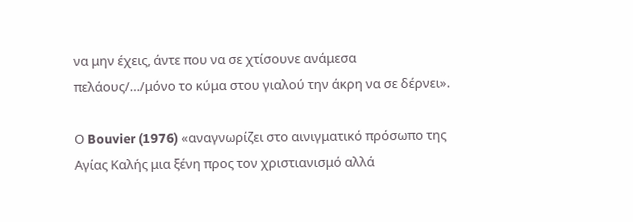να μην έχεις, άντε που να σε χτίσουνε ανάμεσα πελάους/…/μόνο το κύμα στου γιαλού την άκρη να σε δέρνει».

Ο Bouvier (1976) «αναγνωρίζει στο αινιγματικό πρόσωπο της Αγίας Καλής μια ξένη προς τον χριστιανισμό αλλά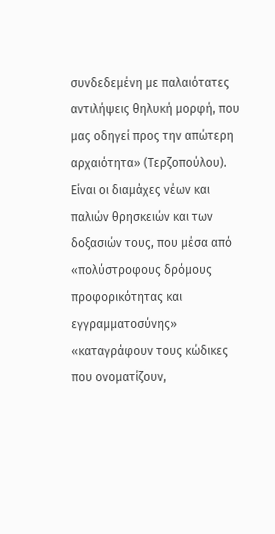συνδεδεμένη με παλαιότατες αντιλήψεις θηλυκή μορφή, που μας οδηγεί προς την απώτερη αρχαιότητα» (Τερζοπούλου). Είναι οι διαμάχες νέων και παλιών θρησκειών και των δοξασιών τους, που μέσα από «πολύστροφους δρόμους προφορικότητας και εγγραμματοσύνης» «καταγράφουν τους κώδικες που ονοματίζουν,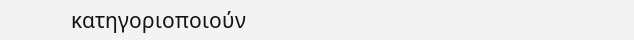κατηγοριοποιούν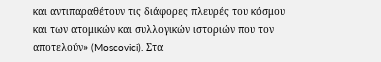και αντιπαραθέτουν τις διάφορες πλευρές του κόσμου και των ατομικών και συλλογικών ιστοριών που τον αποτελούν» (Moscovici). Στα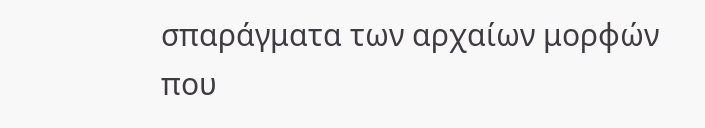σπαράγματα των αρχαίων μορφών που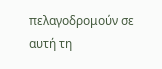πελαγοδρομούν σε αυτή τη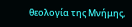θεολογία της Μνήμης,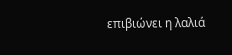επιβιώνει η λαλιά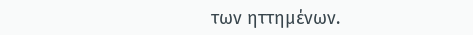των ηττημένων.